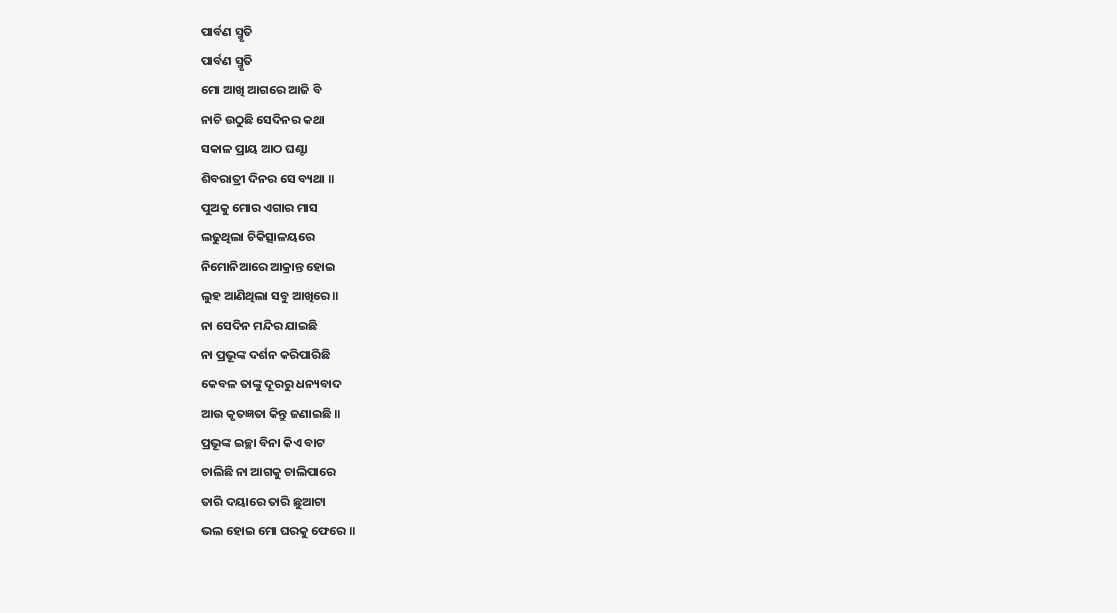ପାର୍ବଣ ସ୍ମୃତି
ପାର୍ବଣ ସ୍ମୃତି
ମୋ ଆଖି ଆଗରେ ଆଜି ବି
ନାଚି ଉଠୁଛି ସେଦିନର କଥା
ସକାଳ ପ୍ରାୟ ଆଠ ଘଣ୍ଟା
ଶିବରାତ୍ରୀ ଦିନର ସେ ବ୍ୟଥା ॥
ପୁଅକୁ ମୋର ଏଗାର ମାସ
ଲଢୁଥିଲା ଚିକିତ୍ସାଳୟରେ
ନିମୋନିଆରେ ଆକ୍ରାନ୍ତ ହୋଇ
ଲୁହ ଆଣିଥିଲା ସବୁ ଆଖିରେ ॥
ନା ସେଦିନ ମନ୍ଦିର ଯାଇଛି
ନା ପ୍ରଭୂଙ୍କ ଦର୍ଶନ କରିପାରିଛି
କେବଳ ତାଙ୍କୁ ଦୂରରୁ ଧନ୍ୟବାଦ
ଆଉ କୃତଜ୍ଞତା କିନ୍ତୁ ଜଣାଇଛି ॥
ପ୍ରଭୂଙ୍କ ଇଚ୍ଛା ବିନା କିଏ ବାଟ
ଚାଲିଛି ନା ଆଗକୁ ଚାଲିପାରେ
ତାରି ଦୟାରେ ତାରି ଛୁଆଟା
ଭଲ ହୋଇ ମୋ ଘରକୁ ଫେରେ ॥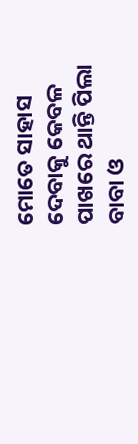ମୋତେ ସାହାସ ଦେବାକୁ କେବଳ
ପାଖରେ ଥାନ୍ତି ପିଲା ବାବା ଓ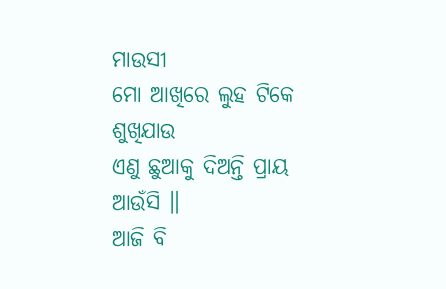ମାଉସୀ
ମୋ ଆଖିରେ ଲୁହ ଟିକେ ଶୁଖିଯାଉ
ଏଣୁ ଛୁଆକୁ ଦିଅନ୍ତି ପ୍ରାୟ ଆଉଁସି ॥
ଆଜି ବି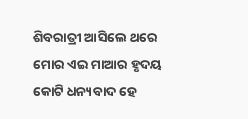ଶିବରାତ୍ରୀ ଆସିଲେ ଥରେ
ମୋର ଏଇ ମାଆର ହୃଦୟ
କୋଟି ଧନ୍ୟବାଦ ହେ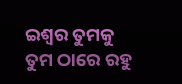ଇଶ୍ବର ତୁମକୁ
ତୁମ ଠାରେ ରହୁ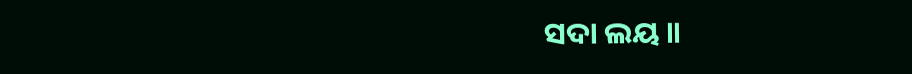ସଦା ଲୟ ॥